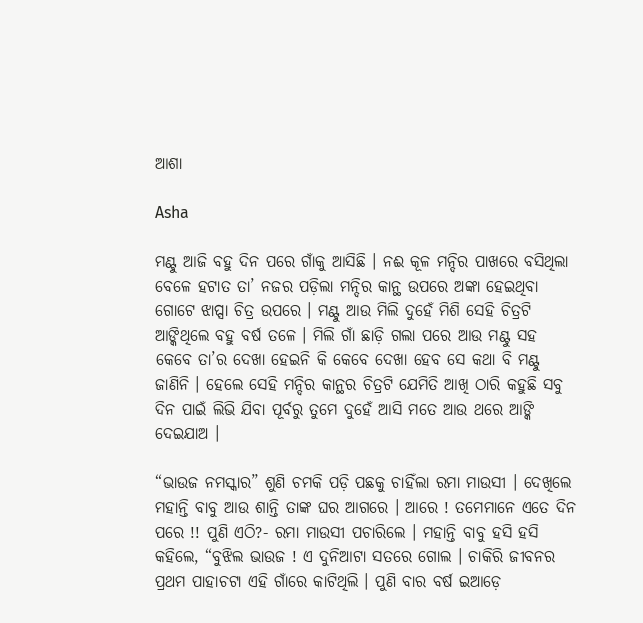ଆଶା

Asha

ମଣ୍ଟୁ ଆଜି ବହୁ ଦିନ ପରେ ଗାଁକୁ ଆସିଛି । ନଈ କୂଳ ମନ୍ଦିର ପାଖରେ ବସିଥିଲା ବେଳେ ହଟାତ ତା’ ନଜର ପଡ଼ିଲା ମନ୍ଦିର କାନ୍ଥ ଉପରେ ଅଙ୍କା ହେଇଥିବା ଗୋଟେ ଝାପ୍ସା ଚିତ୍ର ଉପରେ । ମଣ୍ଟୁ ଆଉ ମିଲି ଦୁହେଁ ମିଶି ସେହି ଚିତ୍ରଟି ଆଙ୍କିଥିଲେ ବହୁ ବର୍ଷ ତଳେ । ମିଲି ଗାଁ ଛାଡ଼ି ଗଲା ପରେ ଆଉ ମଣ୍ଟୁ ସହ କେବେ ତା’ର ଦେଖା ହେଇନି କି କେବେ ଦେଖା ହେବ ସେ କଥା ବି ମଣ୍ଟୁ ଜାଣିନି । ହେଲେ ସେହି ମନ୍ଦିର କାନ୍ଥର ଚିତ୍ରଟି ଯେମିତି ଆଖି ଠାରି କହୁଛି ସବୁ ଦିନ ପାଇଁ ଲିଭି ଯିବା ପୂର୍ବରୁ ତୁମେ ଦୁହେଁ ଆସି ମତେ ଆଉ ଥରେ ଆଙ୍କି ଦେଇଯାଅ ।

“ଭାଉଜ ନମସ୍କାର” ଶୁଣି ଚମକି ପଡ଼ି ପଛକୁ ଚାହିଁଲା ରମା ମାଉସୀ । ଦେଖିଲେ ମହାନ୍ତି ବାବୁ ଆଉ ଶାନ୍ତି ତାଙ୍କ ଘର ଆଗରେ । ଆରେ ! ତମେମାନେ ଏତେ ଦିନ ପରେ !! ପୁଣି ଏଠି?- ରମା ମାଉସୀ ପଚାରିଲେ । ମହାନ୍ତି ବାବୁ ହସି ହସି କହିଲେ, “ବୁଝିଲ ଭାଉଜ ! ଏ ଦୁନିଆଟା ସତରେ ଗୋଲ । ଚାକିରି ଜୀବନର ପ୍ରଥମ ପାହାଚଟା ଏହି ଗାଁରେ କାଟିଥିଲି । ପୁଣି ବାର ବର୍ଷ ଇଆଡ଼େ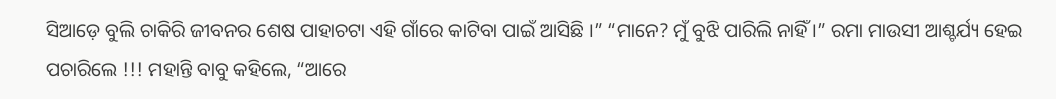ସିଆଡ଼େ ବୁଲି ଚାକିରି ଜୀବନର ଶେଷ ପାହାଚଟା ଏହି ଗାଁରେ କାଟିବା ପାଇଁ ଆସିଛି ।” “ମାନେ? ମୁଁ ବୁଝି ପାରିଲି ନାହିଁ ।” ରମା ମାଉସୀ ଆଶ୍ଚର୍ଯ୍ୟ ହେଇ ପଚାରିଲେ !!! ମହାନ୍ତି ବାବୁ କହିଲେ, “ଆରେ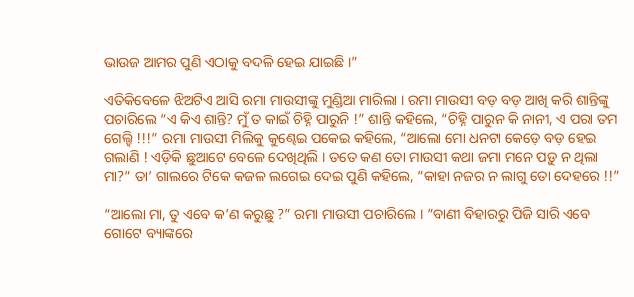ଭାଉଜ ଆମର ପୁଣି ଏଠାକୁ ବଦଳି ହେଇ ଯାଇଛି ।”

ଏତିକିବେଳେ ଝିଅଟିଏ ଆସି ରମା ମାଉସୀଙ୍କୁ ମୁଣ୍ଡିଆ ମାରିଲା । ରମା ମାଉସୀ ବଡ଼ ବଡ଼ ଆଖି କରି ଶାନ୍ତିଙ୍କୁ ପଚାରିଲେ “ଏ କିଏ ଶାନ୍ତି? ମୁଁ ତ କାଇଁ ଚିହ୍ନି ପାରୁନି !” ଶାନ୍ତି କହିଲେ, “ଚିହ୍ନି ପାରୁନ କି ନାନୀ, ଏ ପରା ତମ ଗେଲ୍ହି !!!” ରମା ମାଉସୀ ମିଲିକୁ କୁଣ୍ଢେଇ ପକେଇ କହିଲେ, “ଆଲୋ ମୋ ଧନଟା କେଡ଼େ ବଡ଼ ହେଇ ଗଲାଣି ! ଏଡ଼ିକି ଛୁଆଟେ ବେଳେ ଦେଖିଥିଲି । ତତେ କଣ ତୋ ମାଉସୀ କଥା ଜମା ମନେ ପଡ଼ୁ ନ ଥିଲା ମା?” ତା’ ଗାଲରେ ଟିକେ କଜଳ ଲଗେଇ ଦେଇ ପୁଣି କହିଲେ, “କାହା ନଜର ନ ଲାଗୁ ତୋ ଦେହରେ !!”

“ଆଲୋ ମା, ତୁ ଏବେ କ’ଣ କରୁଛୁ ?” ରମା ମାଉସୀ ପଚାରିଲେ । “ବାଣୀ ବିହାରରୁ ପିଜି ସାରି ଏବେ ଗୋଟେ ବ୍ୟାଙ୍କରେ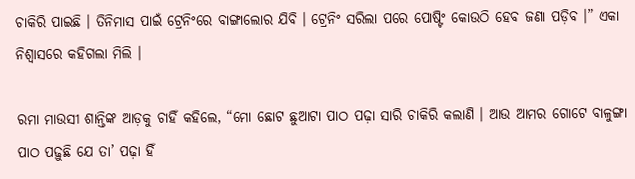ଚାକିରି ପାଇଛି । ତିନିମାସ ପାଇଁ ଟ୍ରେନିଂରେ ବାଙ୍ଗାଲୋର ଯିବି । ଟ୍ରେନିଂ ସରିଲା ପରେ ପୋଷ୍ଟିଂ କୋଉଠି ହେବ ଜଣା ପଡ଼ିବ ।” ଏକା ନିଶ୍ୱାସରେ କହିଗଲା ମିଲି ।

ରମା ମାଉସୀ ଶାନ୍ତିଙ୍କ ଆଡ଼କୁ ଚାହିଁ କହିଲେ, “ମୋ ଛୋଟ ଛୁଆଟା ପାଠ ପଢ଼ା ସାରି ଚାକିରି କଲାଣି । ଆଉ ଆମର ଗୋଟେ ବାଳୁଙ୍ଗା ପାଠ ପଢ଼ୁଛି ଯେ ତା’ ପଢ଼ା ହିଁ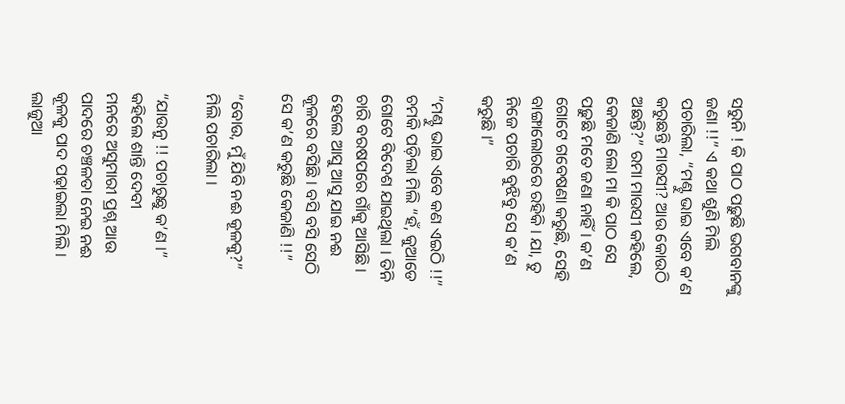ସରୁନି ! କି ପାଠ ପଢ଼ୁଛି ଭଗବାନଙ୍କୁ ଜଣା !!” ଏ କଥା ଶୁଣି ମିଲି ପଚାରିଲା, “ମଣ୍ଟୁ ଭାଇ ଏବେ କ’ଣ କରୁଛନ୍ତି ମାଉସୀ? ଆଉ କୋଉଠି ଅଛନ୍ତି?” ରମା ମାଉସୀ କହିଲେ, କେଜାଣି ଲୋ ମା କି ପାଠ ସେ ପଢ଼ୁଛି ମତେ ଜଣା ନାହିଁ । କ’ଣ ଗୋଟେ ଗବେଷଣା କରୁଛି, ସେହି ବାଙ୍ଗାଲୋରରେ ରହିକି । ଯା, ତୁ ନିଜେ ପଚାରି ବୁଝିବୁ ସେ କ’ଣ କରୁଛି ।”

“ମଣ୍ଟୁ ଭାଇ ଏବେ କଣ ଏଇଠି !!” ଚମକି ପଡ଼ିଲା ମିଲି “ହଁ, କୁଆଡେ ଗୋଟେ ବିଦେଶ ଯାଇଥିଲା । ତିନି ଚାରି ବରଷପରେ ଗାଁକୁ ଆସିଛି । ହେଲେ ଆସୁ ଆସୁ ଯାଇ ନଈ କୂଳରେ ବସିଛି । ବସି ବସି ସେଠି ସେ କ’ଣ କରୁଛି କେଜାଣି !!”

“ବୋଉ, ମୁଁ ଯିବି ନଈ କୂଳକୁ?” ମିଲି ପଚାରିଲା ।

“ଯାଉନୁ !! ପଚାରୁଛୁ କ’ଣ ।” କହିଲେ ଶାନ୍ତି ଦେବୀ
ମନରେ ଅସୁମାରୀ ପ୍ରଶ୍ନ ଆଉ ପାଦରେ ଚଞ୍ଚଳତା ନେଇ ନଈ କୂଳକୁ ପାଦ ପଢ଼ାଇଲା ମିଲି । ଲାଜୁଆ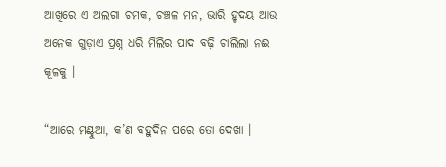ଆଖିରେ ଏ ଅଲଗା ଚମକ, ଚଞ୍ଚଳ ମନ, ଭାରି ହୃଦୟ ଆଉ ଅନେକ ଗୁଡ଼ାଏ ପ୍ରଶ୍ନ ଧରି ମିଲିର ପାଦ ବଢ଼ି ଚାଲିଲା ନଈ କୂଳକୁ ।

“ଆରେ ମଣ୍ଟୁଆ, କ’ଣ ବହୁଦିନ ପରେ ତୋ ଦେଖା ।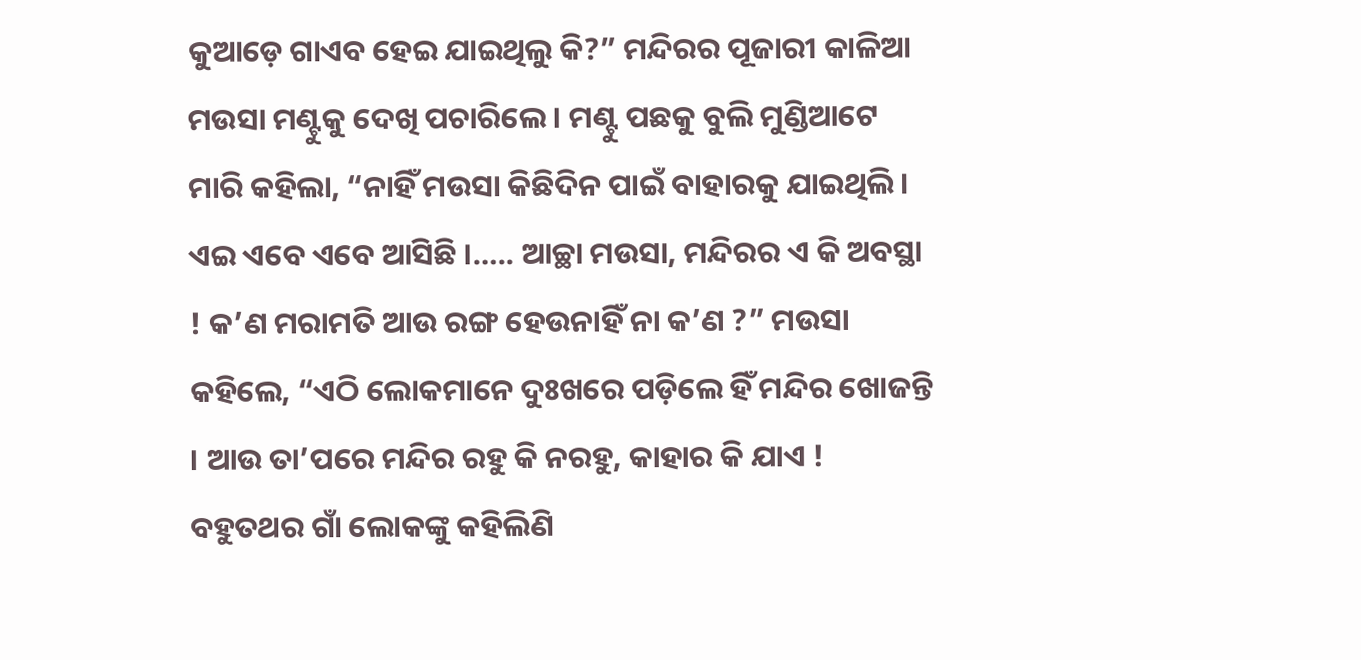କୁଆଡ଼େ ଗାଏବ ହେଇ ଯାଇଥିଲୁ କି?” ମନ୍ଦିରର ପୂଜାରୀ କାଳିଆ ମଉସା ମଣ୍ଟୁକୁ ଦେଖି ପଚାରିଲେ । ମଣ୍ଟୁ ପଛକୁ ବୁଲି ମୁଣ୍ଡିଆଟେ ମାରି କହିଲା, “ନାହିଁ ମଉସା କିଛିଦିନ ପାଇଁ ବାହାରକୁ ଯାଇଥିଲି । ଏଇ ଏବେ ଏବେ ଆସିଛି ।….. ଆଚ୍ଛା ମଉସା, ମନ୍ଦିରର ଏ କି ଅବସ୍ଥା ! କ’ଣ ମରାମତି ଆଉ ରଙ୍ଗ ହେଉନାହିଁ ନା କ’ଣ ?” ମଉସା କହିଲେ, “ଏଠି ଲୋକମାନେ ଦୁଃଖରେ ପଡ଼ିଲେ ହିଁ ମନ୍ଦିର ଖୋଜନ୍ତି । ଆଉ ତା’ପରେ ମନ୍ଦିର ରହୁ କି ନରହୁ, କାହାର କି ଯାଏ ! ବହୁତଥର ଗାଁ ଲୋକଙ୍କୁ କହିଲିଣି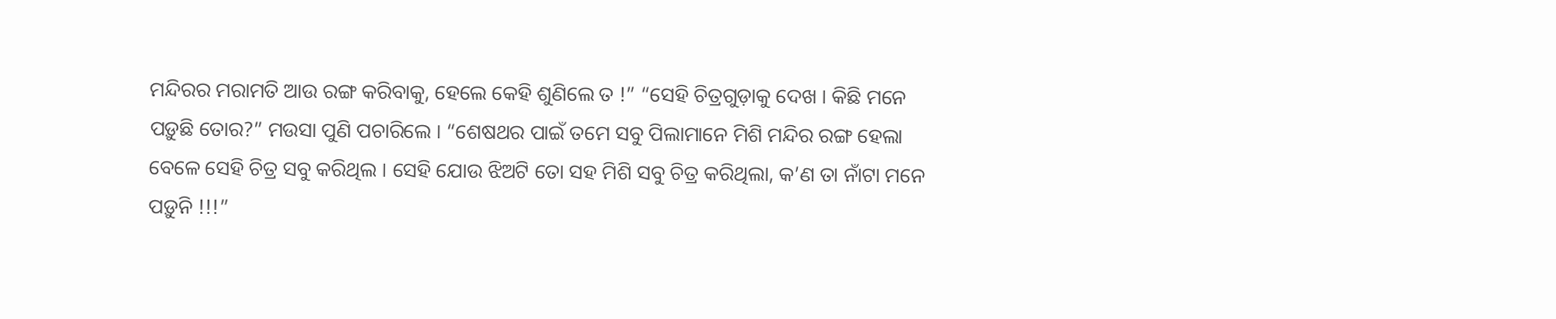ମନ୍ଦିରର ମରାମତି ଆଉ ରଙ୍ଗ କରିବାକୁ, ହେଲେ କେହି ଶୁଣିଲେ ତ !” “ସେହି ଚିତ୍ରଗୁଡ଼ାକୁ ଦେଖ । କିଛି ମନେ ପଡ଼ୁଛି ତୋର?” ମଉସା ପୁଣି ପଚାରିଲେ । “ଶେଷଥର ପାଇଁ ତମେ ସବୁ ପିଲାମାନେ ମିଶି ମନ୍ଦିର ରଙ୍ଗ ହେଲା ବେଳେ ସେହି ଚିତ୍ର ସବୁ କରିଥିଲ । ସେହି ଯୋଉ ଝିଅଟି ତୋ ସହ ମିଶି ସବୁ ଚିତ୍ର କରିଥିଲା, କ’ଣ ତା ନାଁଟା ମନେ ପଡ଼ୁନି !!!”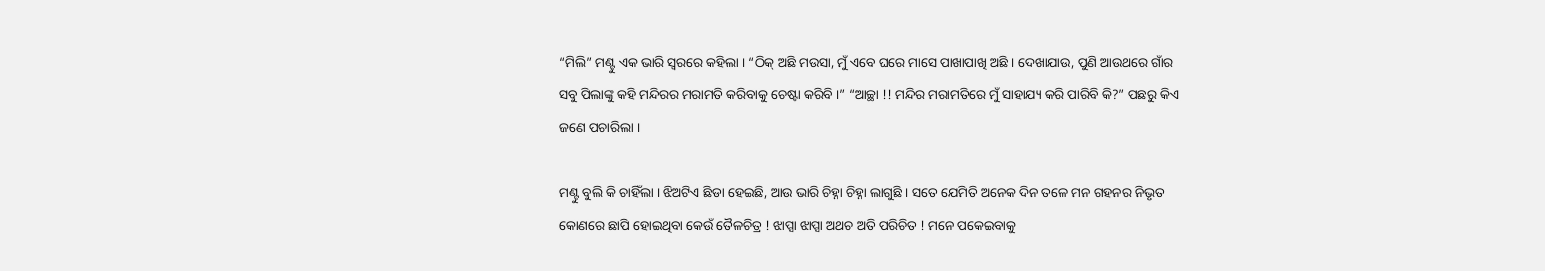“ମିଲି” ମଣ୍ଟୁ ଏକ ଭାରି ସ୍ୱରରେ କହିଲା । “ଠିକ୍ ଅଛି ମଉସା, ମୁଁ ଏବେ ଘରେ ମାସେ ପାଖାପାଖି ଅଛି । ଦେଖାଯାଉ, ପୁଣି ଆଉଥରେ ଗାଁର ସବୁ ପିଲାଙ୍କୁ କହି ମନ୍ଦିରର ମରାମତି କରିବାକୁ ଚେଷ୍ଟା କରିବି ।” “ଆଚ୍ଛା !! ମନ୍ଦିର ମରାମତିରେ ମୁଁ ସାହାଯ୍ୟ କରି ପାରିବି କି?” ପଛରୁ କିଏ ଜଣେ ପଚାରିଲା ।

ମଣ୍ଟୁ ବୁଲି କି ଚାହିଁଲା । ଝିଅଟିଏ ଛିଡା ହେଇଛି, ଆଉ ଭାରି ଚିହ୍ନା ଚିହ୍ନା ଲାଗୁଛି । ସତେ ଯେମିତି ଅନେକ ଦିନ ତଳେ ମନ ଗହନର ନିଭୃତ କୋଣରେ ଛାପି ହୋଇଥିବା କେଉଁ ତୈଳଚିତ୍ର ! ଝାପ୍ସା ଝାପ୍ସା ଅଥଚ ଅତି ପରିଚିତ ! ମନେ ପକେଇବାକୁ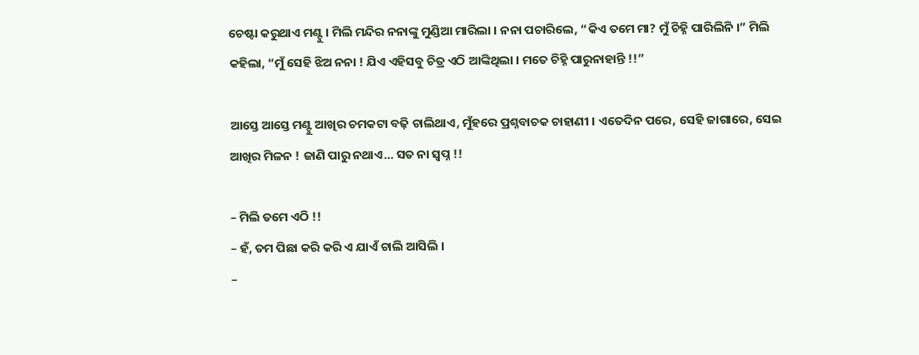ଚେଷ୍ଟା କରୁଥାଏ ମଣ୍ଟୁ । ମିଲି ମନ୍ଦିର ନନାଙ୍କୁ ମୁଣ୍ଡିଆ ମାରିଲା । ନନା ପଚାରିଲେ, “କିଏ ତମେ ମା? ମୁଁ ଚିହ୍ନି ପାରିଲିନି ।” ମିଲି କହିଲା, “ମୁଁ ସେହି ଝିଅ ନନା ! ଯିଏ ଏହିସବୁ ଚିତ୍ର ଏଠି ଆଙ୍କିଥିଲା । ମତେ ଚିହ୍ନି ପାରୁନାହାନ୍ତି !!”

ଆସ୍ତେ ଆସ୍ତେ ମଣ୍ଟୁ ଆଖିର ଚମକଟା ବଢ଼ି ଚାଲିଥାଏ, ମୁଁହରେ ପ୍ରଶ୍ନବାଚକ ଚାହାଣୀ । ଏତେଦିନ ପରେ, ସେହି ଜାଗାରେ, ସେଇ ଆଖିର ମିଳନ ! ଜାଣି ପାରୁ ନଥାଏ… ସତ ନା ସ୍ୱପ୍ନ !!

– ମିଲି ତମେ ଏଠି !!
– ହଁ, ତମ ପିଛା କରି କରି ଏ ଯାଏଁ ଚାଲି ଆସିଲି ।
–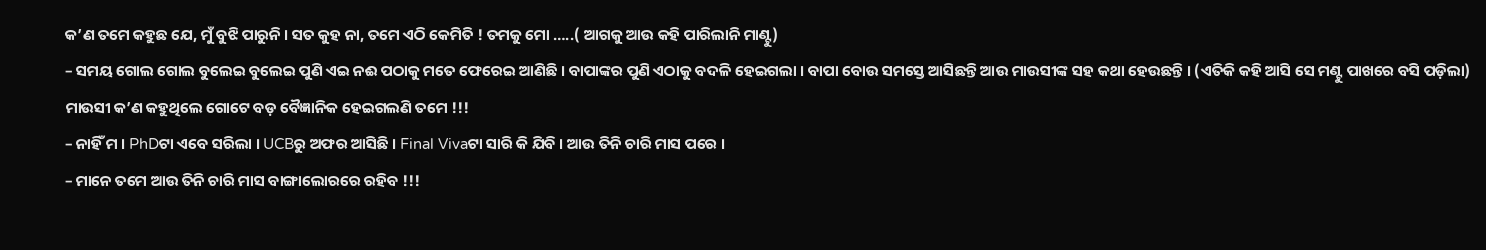କ’ଣ ତମେ କହୁଛ ଯେ, ମୁଁ ବୁଝି ପାରୁନି । ସତ କୁହ ନା, ତମେ ଏଠି କେମିତି ! ତମକୁ ମୋ …..( ଆଗକୁ ଆଉ କହି ପାରିଲାନି ମାଣ୍ଟୁ)
– ସମୟ ଗୋଲ ଗୋଲ ବୁଲେଇ ବୁଲେଇ ପୁଣି ଏଇ ନଈ ପଠାକୁ ମତେ ଫେରେଇ ଆଣିଛି । ବାପାଙ୍କର ପୁଣି ଏଠାକୁ ବଦଳି ହେଇଗଲା । ବାପା ବୋଉ ସମସ୍ତେ ଆସିଛନ୍ତି ଆଉ ମାଉସୀଙ୍କ ସହ କଥା ହେଉଛନ୍ତି । (ଏତିକି କହି ଆସି ସେ ମଣ୍ଟୁ ପାଖରେ ବସି ପଡ଼ିଲା) ମାଉସୀ କ’ଣ କହୁଥିଲେ ଗୋଟେ ବଡ଼ ବୈଜ୍ଞାନିକ ହେଇଗଲଣି ତମେ !!!
– ନାହିଁ ମ । PhDଟା ଏବେ ସରିଲା । UCBରୁ ଅଫର ଆସିଛି । Final Vivaଟା ସାରି କି ଯିବି । ଆଉ ତିନି ଚାରି ମାସ ପରେ ।
– ମାନେ ତମେ ଆଉ ତିନି ଚାରି ମାସ ବାଙ୍ଗାଲୋରରେ ରହିବ !!!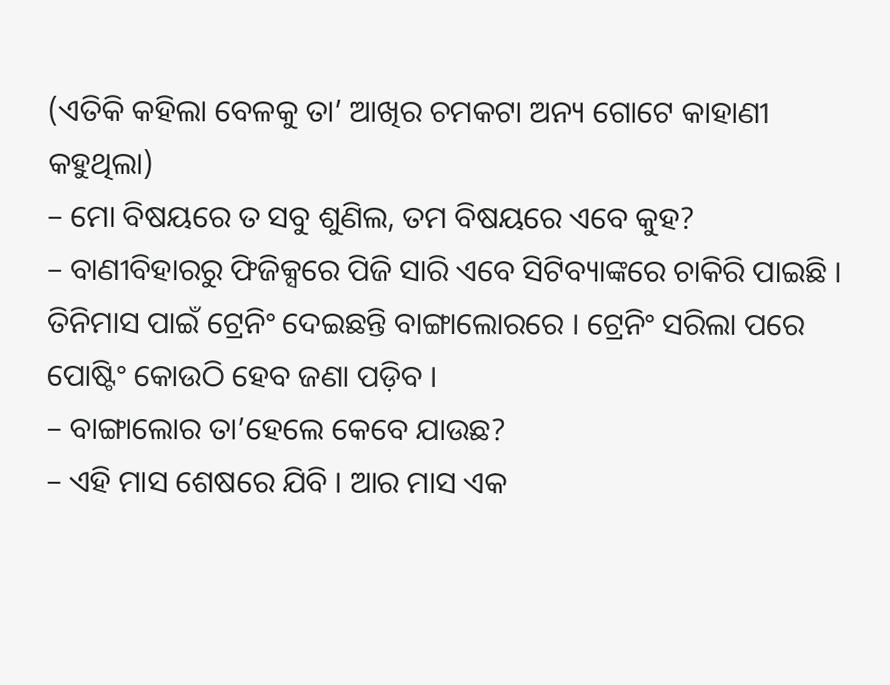(ଏତିକି କହିଲା ବେଳକୁ ତା’ ଆଖିର ଚମକଟା ଅନ୍ୟ ଗୋଟେ କାହାଣୀ କହୁଥିଲା)
– ମୋ ବିଷୟରେ ତ ସବୁ ଶୁଣିଲ, ତମ ବିଷୟରେ ଏବେ କୁହ?
– ବାଣୀବିହାରରୁ ଫିଜିକ୍ସରେ ପିଜି ସାରି ଏବେ ସିଟିବ୍ୟାଙ୍କରେ ଚାକିରି ପାଇଛି । ତିନିମାସ ପାଇଁ ଟ୍ରେନିଂ ଦେଇଛନ୍ତି ବାଙ୍ଗାଲୋରରେ । ଟ୍ରେନିଂ ସରିଲା ପରେ ପୋଷ୍ଟିଂ କୋଉଠି ହେବ ଜଣା ପଡ଼ିବ ।
– ବାଙ୍ଗାଲୋର ତା’ହେଲେ କେବେ ଯାଉଛ?
– ଏହି ମାସ ଶେଷରେ ଯିବି । ଆର ମାସ ଏକ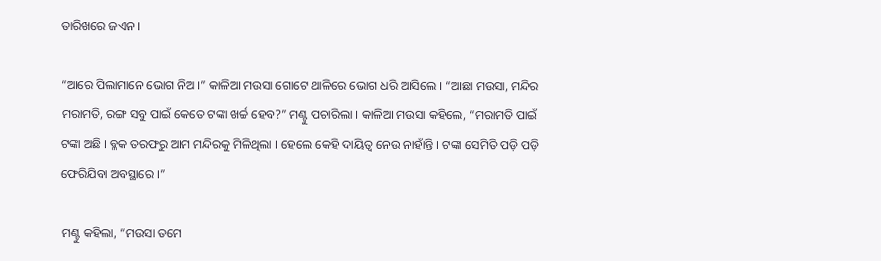ତାରିଖରେ ଜଏନ ।

“ଆରେ ପିଲାମାନେ ଭୋଗ ନିଅ ।” କାଳିଆ ମଉସା ଗୋଟେ ଥାଳିରେ ଭୋଗ ଧରି ଆସିଲେ । “ଆଛା ମଉସା, ମନ୍ଦିର ମରାମତି, ରଙ୍ଗ ସବୁ ପାଇଁ କେତେ ଟଙ୍କା ଖର୍ଚ୍ଚ ହେବ?” ମଣ୍ଟୁ ପଚାରିଲା । କାଳିଆ ମଉସା କହିଲେ, “ମରାମତି ପାଇଁ ଟଙ୍କା ଅଛି । ବ୍ଳକ ତରଫରୁ ଆମ ମନ୍ଦିରକୁ ମିଳିଥିଲା । ହେଲେ କେହି ଦାୟିତ୍ଵ ନେଉ ନାହାଁନ୍ତି । ଟଙ୍କା ସେମିତି ପଡ଼ି ପଡ଼ି ଫେରିଯିବା ଅବସ୍ଥାରେ ।”

ମଣ୍ଟୁ କହିଲା, “ମଉସା ତମେ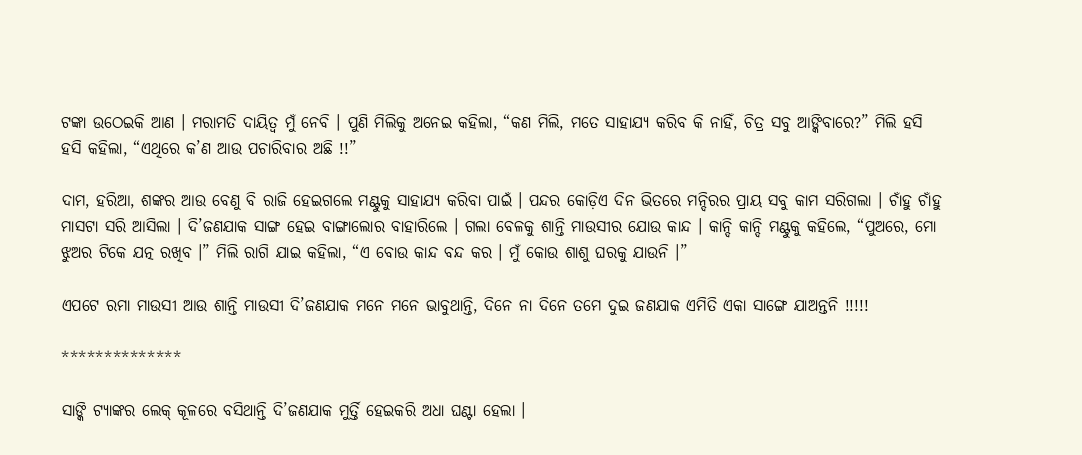ଟଙ୍କା ଉଠେଇକି ଆଣ । ମରାମତି ଦାୟିତ୍ଵ ମୁଁ ନେବି । ପୁଣି ମିଲିକୁ ଅନେଇ କହିଲା, “କଣ ମିଲି, ମତେ ସାହାଯ୍ୟ କରିବ କି ନାହିଁ, ଚିତ୍ର ସବୁ ଆଙ୍କିବାରେ?” ମିଲି ହସି ହସି କହିଲା, “ଏଥିରେ କ’ଣ ଆଉ ପଚାରିବାର ଅଛି !!”

ଦାମ, ହରିଆ, ଶଙ୍କର ଆଉ ବେଣୁ ବି ରାଜି ହେଇଗଲେ ମଣ୍ଟୁକୁ ସାହାଯ୍ୟ କରିବା ପାଇଁ । ପନ୍ଦର କୋଡ଼ିଏ ଦିନ ଭିତରେ ମନ୍ଦିରର ପ୍ରାୟ ସବୁ କାମ ସରିଗଲା । ଚାଁହୁ ଚାଁହୁ ମାସଟା ସରି ଆସିଲା । ଦି’ଜଣଯାକ ସାଙ୍ଗ ହେଇ ବାଙ୍ଗାଲୋର ବାହାରିଲେ । ଗଲା ବେଳକୁ ଶାନ୍ତି ମାଉସୀର ଯୋଉ କାନ୍ଦ । କାନ୍ଦି କାନ୍ଦି ମଣ୍ଟୁକୁ କହିଲେ, “ପୁଅରେ, ମୋ ଝୁଅର ଟିକେ ଯତ୍ନ ରଖିବ ।” ମିଲି ରାଗି ଯାଇ କହିଲା, “ଏ ବୋଉ କାନ୍ଦ ବନ୍ଦ କର । ମୁଁ କୋଉ ଶାଶୁ ଘରକୁ ଯାଉନି ।”

ଏପଟେ ରମା ମାଉସୀ ଆଉ ଶାନ୍ତି ମାଉସୀ ଦି’ଜଣଯାକ ମନେ ମନେ ଭାବୁଥାନ୍ତି, ଦିନେ ନା ଦିନେ ତମେ ଦୁଇ ଜଣଯାକ ଏମିତି ଏକା ସାଙ୍ଗେ ଯାଅନ୍ତନି !!!!!

**************

ସାଙ୍କି ଟ୍ୟାଙ୍କର ଲେକ୍ କୂଳରେ ବସିଥାନ୍ତି ଦି’ଜଣଯାକ ମୁର୍ତ୍ତି ହେଇକରି ଅଧା ଘଣ୍ଟା ହେଲା ।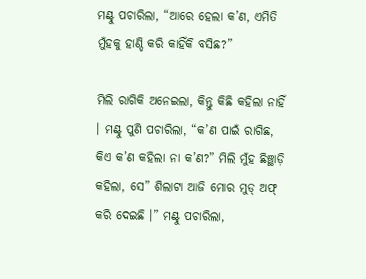ମଣ୍ଟୁ ପଚାରିଲା, “ଆରେ ହେଲା କ’ଣ, ଏମିତି ମୁଁହକୁ ହାଣ୍ଡି କରି କାହିଁକି ବସିଛ?”

ମିଲି ରାଗିକି ଅନେଇଲା, କିନ୍ତୁ କିଛି କହିଲା ନାହିଁ । ମଣ୍ଟୁ ପୁଣି ପଚାରିଲା, “କ’ଣ ପାଇଁ ରାଗିଛ, କିଏ କ’ଣ କହିଲା ନା କ’ଣ?” ମିଲି ମୁଁହ ଛିଞ୍ଛାଡ଼ି କହିଲା, ସେ” ଶିଲାଟା ଆଜି ମୋର ମୁଡ୍ ଅଫ୍ କରି ଦେଇଛି ।” ମଣ୍ଟୁ ପଚାରିଲା,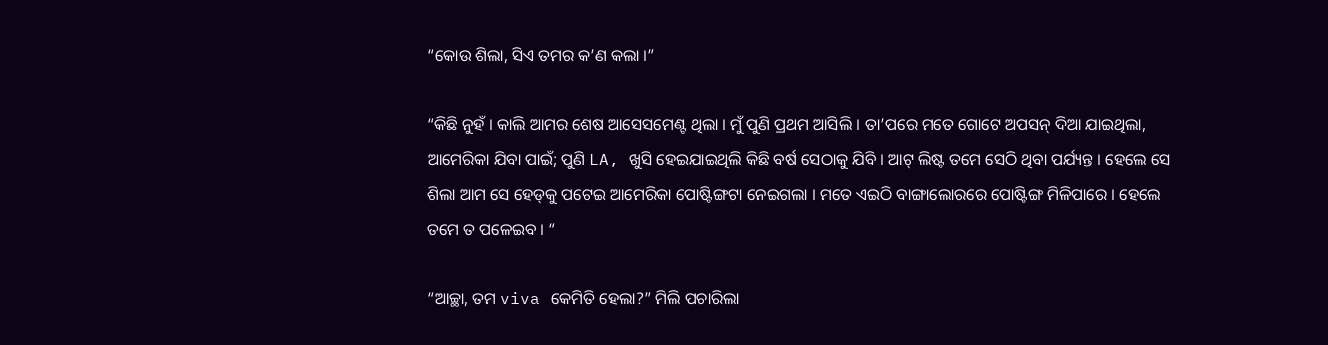“କୋଉ ଶିଲା, ସିଏ ତମର କ’ଣ କଲା ।”

“କିଛି ନୁହଁ । କାଲି ଆମର ଶେଷ ଆସେସମେଣ୍ଟ ଥିଲା । ମୁଁ ପୁଣି ପ୍ରଥମ ଆସିଲି । ତା’ପରେ ମତେ ଗୋଟେ ଅପସନ୍ ଦିଆ ଯାଇଥିଲା, ଆମେରିକା ଯିବା ପାଇଁ; ପୁଣି LA, ଖୁସି ହେଇଯାଇଥିଲି କିଛି ବର୍ଷ ସେଠାକୁ ଯିବି । ଆଟ୍ ଲିଷ୍ଟ ତମେ ସେଠି ଥିବା ପର୍ଯ୍ୟନ୍ତ । ହେଲେ ସେ ଶିଲା ଆମ ସେ ହେଡ୍‌କୁ ପଟେଇ ଆମେରିକା ପୋଷ୍ଟିଙ୍ଗଟା ନେଇଗଲା । ମତେ ଏଇଠି ବାଙ୍ଗାଲୋରରେ ପୋଷ୍ଟିଙ୍ଗ ମିଳିପାରେ । ହେଲେ ତମେ ତ ପଳେଇବ । “

“ଆଚ୍ଛା, ତମ viva କେମିତି ହେଲା?” ମିଲି ପଚାରିଲା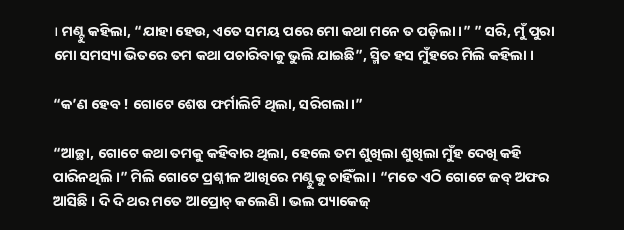। ମଣ୍ଟୁ କହିଲା, “ଯାହା ହେଉ, ଏତେ ସମୟ ପରେ ମୋ କଥା ମନେ ତ ପଡ଼ିଲା ।” ” ସରି, ମୁଁ ପୁରା ମୋ ସମସ୍ୟା ଭିତରେ ତମ କଥା ପଚାରିବାକୁ ଭୁଲି ଯାଇଛି”, ସ୍ମିତ ହସ ମୁଁହରେ ମିଲି କହିଲା ।

“କ’ଣ ହେବ ! ଗୋଟେ ଶେଷ ଫର୍ମାଲିଟି ଥିଲା, ସରିଗଲା ।”

“ଆଚ୍ଛା, ଗୋଟେ କଥା ତମକୁ କହିବାର ଥିଲା, ହେଲେ ତମ ଶୁଖିଲା ଶୁଖିଲା ମୁଁହ ଦେଖି କହି ପାରିନଥିଲି ।” ମିଲି ଗୋଟେ ପ୍ରଶ୍ନୀଳ ଆଖିରେ ମଣ୍ଟୁକୁ ଚାହିଁଲା । “ମତେ ଏଠି ଗୋଟେ ଜବ୍ ଅଫର ଆସିଛି । ଦି ଦି ଥର ମତେ ଆପ୍ରୋଚ୍ କଲେଣି । ଭଲ ପ୍ୟାକେଜ୍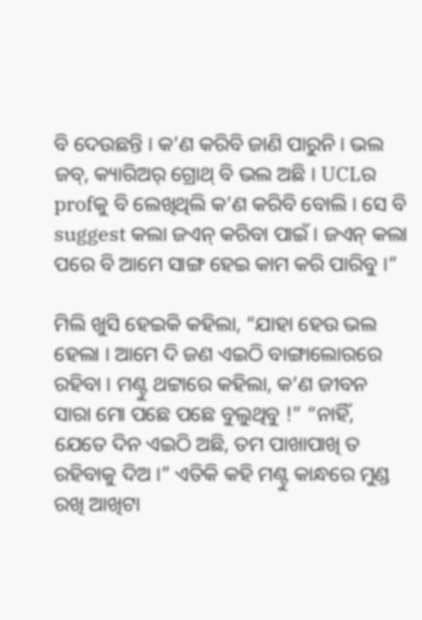ବି ଦେଉଛନ୍ତି । କ’ଣ କରିବି ଜାଣି ପାରୁନି । ଭଲ ଜବ୍, କ୍ୟାରିଅର୍ ଗ୍ରୋଥ୍ ବି ଭଲ ଅଛି । UCLର profକୁ ବି ଲେଖିଥିଲି କ’ଣ କରିବି ବୋଲି । ସେ ବି suggest କଲା ଜଏନ୍ କରିବା ପାଇଁ । ଜଏନ୍ କଲା ପରେ ବି ଆମେ ସାଙ୍ଗ ହେଇ କାମ କରି ପାରିବୁ ।”

ମିଲି ଖୁସି ହେଇକି କହିଲା, “ଯାହା ହେଉ ଭଲ ହେଲା । ଆମେ ଦି ଜଣ ଏଇଠି ବାଙ୍ଗାଲୋରରେ ରହିବା । ମଣ୍ଟୁ ଥଟ୍ଟାରେ କହିଲା, କ’ଣ ଜୀବନ ସାରା ମୋ ପଛେ ପଛେ ବୁଲୁଥିବୁ !” “ନାହିଁ, ଯେତେ ଦିନ ଏଇଠି ଅଛି, ତମ ପାଖାପାଖି ତ ରହିବାକୁ ଦିଅ ।” ଏତିକି କହି ମଣ୍ଟୁ କାନ୍ଧରେ ମୁଣ୍ଡ ରଖି ଆଖିଟା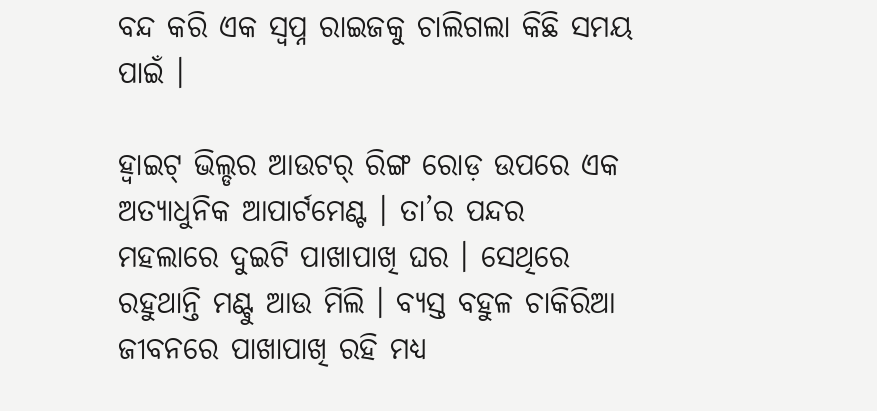ବନ୍ଦ କରି ଏକ ସ୍ୱପ୍ନ ରାଇଜକୁ ଚାଲିଗଲା କିଛି ସମୟ ପାଇଁ ।

ହ୍ୱାଇଟ୍ ଭିଲ୍ଡର ଆଉଟର୍ ରିଙ୍ଗ ରୋଡ଼ ଉପରେ ଏକ ଅତ୍ୟାଧୁନିକ ଆପାର୍ଟମେଣ୍ଟ । ତା’ର ପନ୍ଦର ମହଲାରେ ଦୁଇଟି ପାଖାପାଖି ଘର । ସେଥିରେ ରହୁଥାନ୍ତି ମଣ୍ଟୁ ଆଉ ମିଲି । ବ୍ୟସ୍ତ ବହୁଳ ଚାକିରିଆ ଜୀବନରେ ପାଖାପାଖି ରହି ମଧ୍ୟ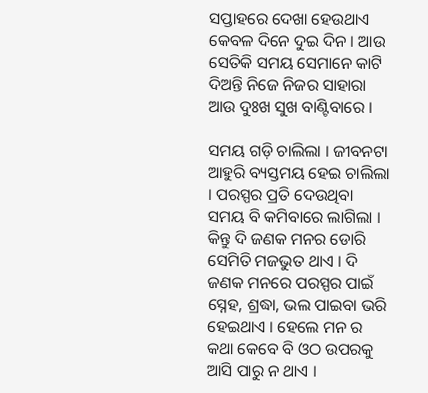ସପ୍ତାହରେ ଦେଖା ହେଉଥାଏ କେବଳ ଦିନେ ଦୁଇ ଦିନ । ଆଉ ସେତିକି ସମୟ ସେମାନେ କାଟି ଦିଅନ୍ତି ନିଜେ ନିଜର ସାହାରା ଆଉ ଦୁଃଖ ସୁଖ ବାଣ୍ଟିବାରେ ।

ସମୟ ଗଡ଼ି ଚାଲିଲା । ଜୀବନଟା ଆହୁରି ବ୍ୟସ୍ତମୟ ହେଇ ଚାଲିଲା । ପରସ୍ପର ପ୍ରତି ଦେଉଥିବା ସମୟ ବି କମିବାରେ ଲାଗିଲା । କିନ୍ତୁ ଦି ଜଣକ ମନର ଡୋରି ସେମିତି ମଜଭୁତ ଥାଏ । ଦି ଜଣକ ମନରେ ପରସ୍ପର ପାଇଁ ସ୍ନେହ, ଶ୍ରଦ୍ଧା, ଭଲ ପାଇବା ଭରି ହେଇଥାଏ । ହେଲେ ମନ ର କଥା କେବେ ବି ଓଠ ଉପରକୁ ଆସି ପାରୁ ନ ଥାଏ ।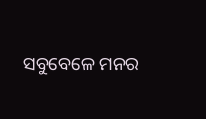ସବୁବେଳେ ମନର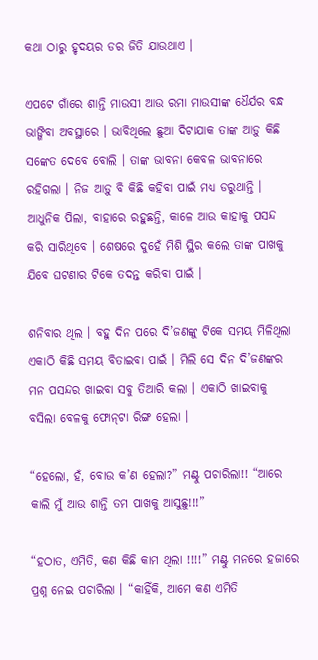କଥା ଠାରୁ ହୃଦୟର ଡର ଜିତି ଯାଉଥାଏ ।

ଏପଟେ ଗାଁରେ ଶାନ୍ତି ମାଉସୀ ଆଉ ରମା ମାଉସୀଙ୍କ ଧୈର୍ଯର ବନ୍ଧ ଭାଙ୍ଗିବା ଅବସ୍ଥାରେ । ଭାବିଥିଲେ ଛୁଆ ଦିଟାଯାକ ତାଙ୍କ ଆଡ଼ୁ କିଛି ସଙ୍କେତ ଦେବେ ବୋଲି । ତାଙ୍କ ଭାବନା କେବଳ ଭାବନାରେ ରହିଗଲା । ନିଜ ଆଡ଼ୁ ବି କିଛି କହିବା ପାଇଁ ମଧ୍ୟ ଡରୁଥାନ୍ତି । ଆଧୁନିକ ପିଲା, ବାହାରେ ରହୁଛନ୍ତି, କାଳେ ଆଉ କାହାକୁ ପସନ୍ଦ କରି ସାରିଥିବେ । ଶେଷରେ ଦୁହେଁ ମିଶି ସ୍ଥିର କଲେ ତାଙ୍କ ପାଖକୁ ଯିବେ ଘଟଣାର ଟିକେ ତଦନ୍ତ କରିବା ପାଇଁ ।

ଶନିବାର ଥିଲ । ବହୁ ଦିନ ପରେ ଦି’ଜଣଙ୍କୁ ଟିକେ ସମୟ ମିଳିଥିଲା ଏକାଠି କିଛି ସମୟ ବିତାଇବା ପାଇଁ । ମିଲି ସେ ଦିନ ଦି’ଜଣଙ୍କର ମନ ପସନ୍ଦର ଖାଇବା ସବୁ ତିଆରି କଲା । ଏକାଠି ଖାଇବାକୁ ବସିଲା ବେଳକୁ ଫୋନ୍‌ଟା ରିଙ୍ଗ ହେଲା ।

“ହେଲୋ, ହଁ, ବୋଉ କ’ଣ ହେଲା?” ମଣ୍ଟୁ ପଚାରିଲା!! “ଆରେ କାଲି ମୁଁ ଆଉ ଶାନ୍ତି ତମ ପାଖକୁ ଆସୁଛୁ!!!”

“ହଠାତ, ଏମିତି, କଣ କିଛି କାମ ଥିଲା !!!!” ମଣ୍ଟୁ ମନରେ ହଜାରେ ପ୍ରଶ୍ନ ନେଇ ପଚାରିଲା । “କାହିଁକି, ଆମେ କଣ ଏମିତି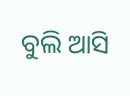ବୁଲି ଆସି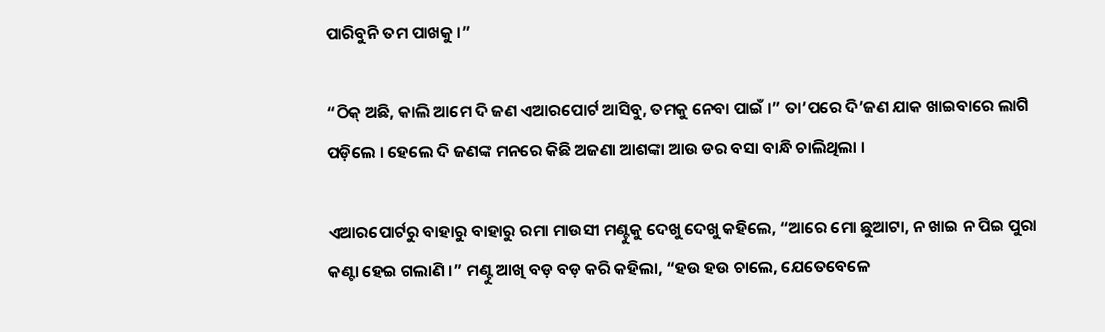ପାରିବୁନି ତମ ପାଖକୁ ।”

“ଠିକ୍ ଅଛି, କାଲି ଆମେ ଦି ଜଣ ଏଆରପୋର୍ଟ ଆସିବୁ, ତମକୁ ନେବା ପାଇଁ ।” ତା’ପରେ ଦି’ଜଣ ଯାକ ଖାଇବାରେ ଲାଗି ପଡ଼ିଲେ । ହେଲେ ଦି ଜଣଙ୍କ ମନରେ କିଛି ଅଜଣା ଆଶଙ୍କା ଆଉ ଡର ବସା ବାନ୍ଧି ଚାଲିଥିଲା ।

ଏଆରପୋର୍ଟରୁ ବାହାରୁ ବାହାରୁ ରମା ମାଉସୀ ମଣ୍ଟୁକୁ ଦେଖୁ ଦେଖୁ କହିଲେ, “ଆରେ ମୋ ଛୁଆଟା, ନ ଖାଇ ନ ପିଇ ପୁରା କଣ୍ଟା ହେଇ ଗଲାଣି ।” ମଣ୍ଟୁ ଆଖି ବଡ଼ ବଡ଼ କରି କହିଲା, “ହଉ ହଉ ଚାଲେ, ଯେତେବେଳେ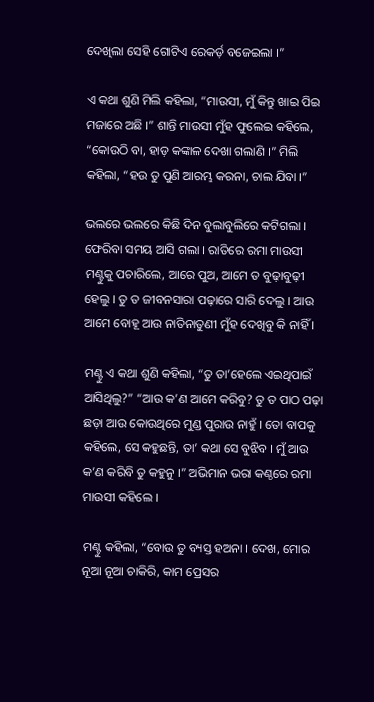ଦେଖିଲା ସେହି ଗୋଟିଏ ରେକର୍ଡ଼ ବଜେଇଲା ।”

ଏ କଥା ଶୁଣି ମିଲି କହିଲା, “ମାଉସୀ, ମୁଁ କିନ୍ତୁ ଖାଇ ପିଇ ମଜାରେ ଅଛି ।” ଶାନ୍ତି ମାଉସୀ ମୁଁହ ଫୁଲେଇ କହିଲେ, “କୋଉଠି ବା, ହାଡ଼ କଙ୍କାଳ ଦେଖା ଗଲାଣି ।” ମିଲି କହିଲା, “ହଉ ତୁ ପୁଣି ଆରମ୍ଭ କରନା, ଚାଲ ଯିବା ।”

ଭଲରେ ଭଲରେ କିଛି ଦିନ ବୁଲାବୁଲିରେ କଟିଗଲା । ଫେରିବା ସମୟ ଆସି ଗଲା । ରାତିରେ ରମା ମାଉସୀ ମଣ୍ଟୁକୁ ପଚାରିଲେ, ଆରେ ପୁଅ, ଆମେ ତ ବୁଢ଼ାବୁଢ଼ୀ ହେଲୁ । ତୁ ତ ଜୀବନସାରା ପଢ଼ାରେ ସାରି ଦେଲୁ । ଆଉ ଆମେ ବୋହୂ ଆଉ ନାତିନାତୁଣୀ ମୁଁହ ଦେଖିବୁ କି ନାହିଁ ।

ମଣ୍ଟୁ ଏ କଥା ଶୁଣି କହିଲା, “ତୁ ତା’ହେଲେ ଏଇଥିପାଇଁ ଆସିଥିଲୁ?” “ଆଉ କ’ଣ ଆମେ କରିବୁ? ତୁ ତ ପାଠ ପଢ଼ା ଛଡ଼ା ଆଉ କୋଉଥିରେ ମୁଣ୍ଡ ପୁରାଉ ନାହୁଁ । ତୋ ବାପକୁ କହିଲେ, ସେ କହୁଛନ୍ତି, ତା’ କଥା ସେ ବୁଝିବ । ମୁଁ ଆଉ କ’ଣ କରିବି ତୁ କହୁନୁ ।” ଅଭିମାନ ଭରା କଣ୍ଠରେ ରମା ମାଉସୀ କହିଲେ ।

ମଣ୍ଟୁ କହିଲା, “ବୋଉ ତୁ ବ୍ୟସ୍ତ ହଅନା । ଦେଖ, ମୋର ନୂଆ ନୂଆ ଚାକିରି, କାମ ପ୍ରେସର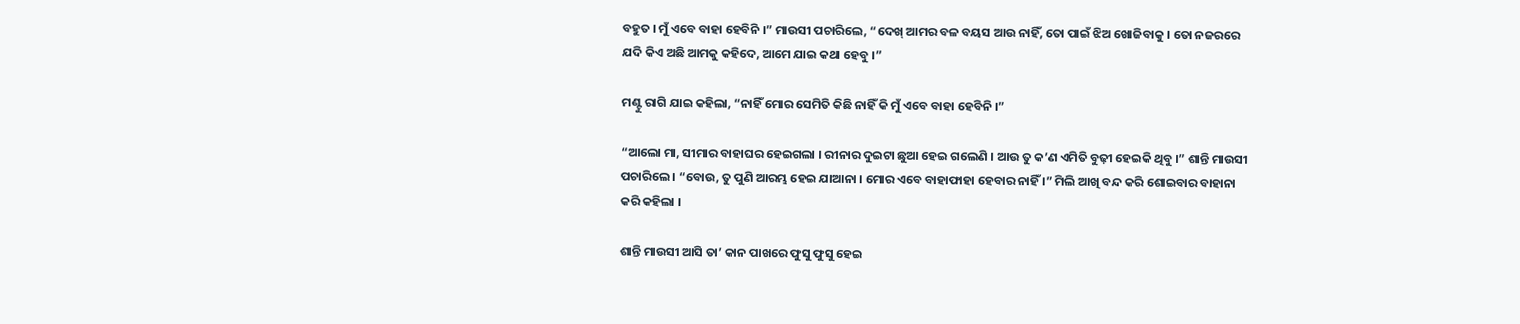ବହୁତ । ମୁଁ ଏବେ ବାହା ହେବିନି ।” ମାଉସୀ ପଚାରିଲେ, “ଦେଖ୍ ଆମର ବଳ ବୟସ ଆଉ ନାହିଁ, ତୋ ପାଇଁ ଝିଅ ଖୋଜିବାକୁ । ତୋ ନଜରରେ ଯଦି କିଏ ଅଛି ଆମକୁ କହିଦେ, ଆମେ ଯାଇ କଥା ହେବୁ ।”

ମଣ୍ଟୁ ରାଗି ଯାଇ କହିଲା, “ନାହିଁ ମୋର ସେମିତି କିଛି ନାହିଁ କି ମୁଁ ଏବେ ବାହା ହେବିନି ।”

“ଆଲୋ ମା, ସୀମାର ବାହାଘର ହେଇଗଲା । ରୀନାର ଦୁଇଟା ଛୁଆ ହେଇ ଗଲେଣି । ଆଉ ତୁ କ’ଣ ଏମିତି ବୁଢ଼ୀ ହେଇକି ଥିବୁ ।” ଶାନ୍ତି ମାଉସୀ ପଚାରିଲେ । “ବୋଉ, ତୁ ପୁଣି ଆରମ୍ଭ ହେଇ ଯାଆନା । ମୋର ଏବେ ବାହାଫାହା ହେବାର ନାହିଁ ।” ମିଲି ଆଖି ବନ୍ଦ କରି ଶୋଇବାର ବାହାନା କରି କହିଲା ।

ଶାନ୍ତି ମାଉସୀ ଆସି ତା’ କାନ ପାଖରେ ଫୁସୁ ଫୁସୁ ହେଇ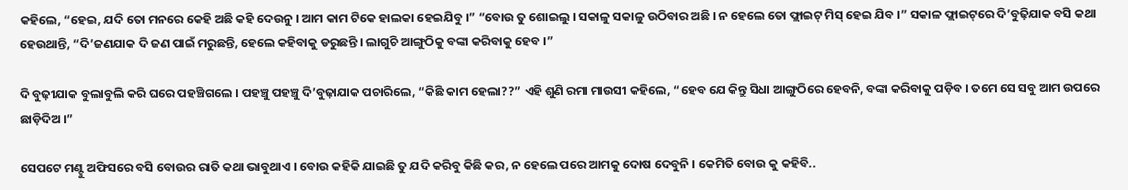କହିଲେ, “ହେଇ, ଯଦି ତୋ ମନରେ କେହି ଅଛି କହି ଦେଉନୁ । ଆମ କାମ ଟିକେ ହାଲକା ହେଇଯିବୁ ।” “ବୋଉ ତୁ ଶୋଇଲୁ । ସକାଳୁ ସକାଳୁ ଉଠିବାର ଅଛି । ନ ହେଲେ ତୋ ଫ୍ଲାଇଟ୍ ମିସ୍ ହେଇ ଯିବ ।” ସକାଳ ଫ୍ଲାଇଟ୍‌ରେ ଦି’ବୁଢ଼ିଯାକ ବସି କଥା ହେଉଥାନ୍ତି, “ଦି’ଜଣଯାକ ଦି ଜଣ ପାଇଁ ମରୁଛନ୍ତି, ହେଲେ କହିବାକୁ ଡରୁଛନ୍ତି । ଲାଗୁଚି ଆଙ୍ଗୁଠିକୁ ବଙ୍କା କରିବାକୁ ହେବ ।”

ଦି ବୁଢ଼ୀଯାକ ବୁଲାବୁଲି କରି ଘରେ ପହଞ୍ଚିଗଲେ । ପହଞ୍ଚୁ ପହଞ୍ଚୁ ଦି’ବୁଢ଼ାଯାକ ପଚାରିଲେ, “କିଛି କାମ ହେଲା??” ଏହି ଶୁଣି ରମା ମାଉସୀ କହିଲେ, “ହେବ ଯେ କିନ୍ତୁ ସିଧା ଆଙ୍ଗୁଠିରେ ହେବନି, ବଙ୍କା କରିବାକୁ ପଡ଼ିବ । ତମେ ସେ ସବୁ ଆମ ଉପରେ ଛାଡ଼ିଦିଅ ।”

ସେପଟେ ମଣ୍ଟୁ ଅଫିସରେ ବସି ବୋଉର ରାତି କଥା ଭାବୁଥାଏ । ବୋଉ କହିକି ଯାଇଛି ତୁ ଯଦି କରିବୁ କିଛି କର, ନ ହେଲେ ପରେ ଆମକୁ ଦୋଷ ଦେବୁନି । କେମିତି ବୋଉ କୁ କହିବି..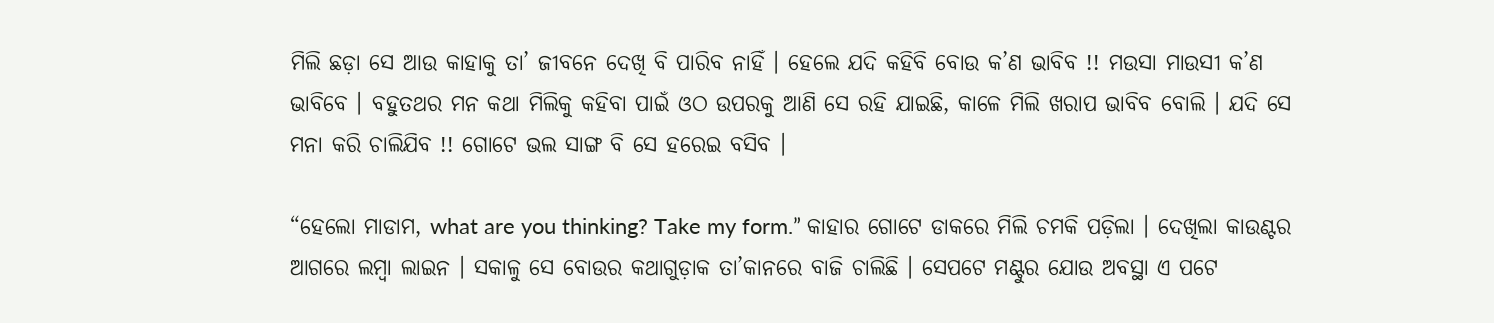ମିଲି ଛଡ଼ା ସେ ଆଉ କାହାକୁ ତା’ ଜୀବନେ ଦେଖି ବି ପାରିବ ନାହିଁ । ହେଲେ ଯଦି କହିବି ବୋଉ କ’ଣ ଭାବିବ !! ମଉସା ମାଉସୀ କ’ଣ ଭାବିବେ । ବହୁତଥର ମନ କଥା ମିଲିକୁ କହିବା ପାଇଁ ଓଠ ଉପରକୁ ଆଣି ସେ ରହି ଯାଇଛି, କାଳେ ମିଲି ଖରାପ ଭାବିବ ବୋଲି । ଯଦି ସେ ମନା କରି ଚାଲିଯିବ !! ଗୋଟେ ଭଲ ସାଙ୍ଗ ବି ସେ ହରେଇ ବସିବ ।

“ହେଲୋ ମାଡାମ, what are you thinking? Take my form.” କାହାର ଗୋଟେ ଡାକରେ ମିଲି ଚମକି ପଡ଼ିଲା । ଦେଖିଲା କାଉଣ୍ଟର ଆଗରେ ଲମ୍ବା ଲାଇନ । ସକାଳୁ ସେ ବୋଉର କଥାଗୁଡ଼ାକ ତା’କାନରେ ବାଜି ଚାଲିଛି । ସେପଟେ ମଣ୍ଟୁର ଯୋଉ ଅବସ୍ଥା ଏ ପଟେ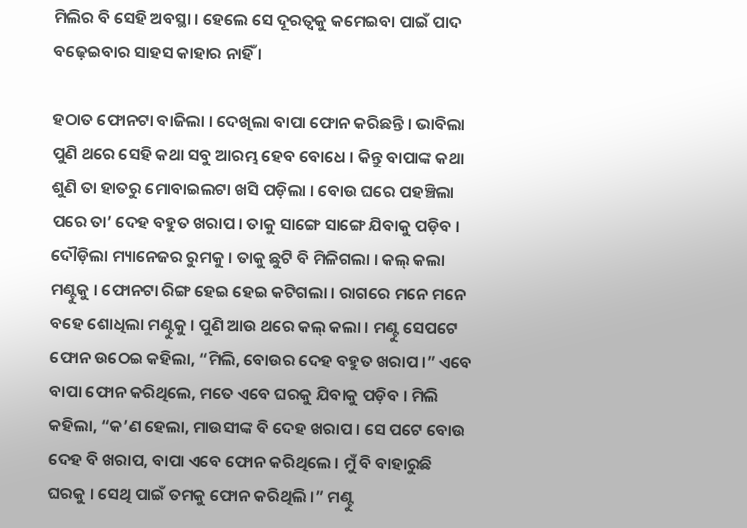ମିଲିର ବି ସେହି ଅବସ୍ଥା । ହେଲେ ସେ ଦୂରତ୍ୱକୁ କମେଇବା ପାଇଁ ପାଦ ବଢ଼େଇବାର ସାହସ କାହାର ନାହିଁ ।

ହଠାତ ଫୋନଟା ବାଜିଲା । ଦେଖିଲା ବାପା ଫୋନ କରିଛନ୍ତି । ଭାବିଲା ପୁଣି ଥରେ ସେହି କଥା ସବୁ ଆରମ୍ଭ ହେବ ବୋଧେ । କିନ୍ତୁ ବାପାଙ୍କ କଥା ଶୁଣି ତା ହାତରୁ ମୋବାଇଲଟା ଖସି ପଡ଼ିଲା । ବୋଉ ଘରେ ପହଞ୍ଚିଲା ପରେ ତା’ ଦେହ ବହୁତ ଖରାପ । ତାକୁ ସାଙ୍ଗେ ସାଙ୍ଗେ ଯିବାକୁ ପଡ଼ିବ । ଦୌଡ଼ିଲା ମ୍ୟାନେଜର ରୁମକୁ । ତାକୁ ଛୁଟି ବି ମିଳିଗଲା । କଲ୍ କଲା ମଣ୍ଟୁକୁ । ଫୋନଟା ରିଙ୍ଗ ହେଇ ହେଇ କଟିଗଲା । ରାଗରେ ମନେ ମନେ ବହେ ଶୋଧିଲା ମଣ୍ଟୁକୁ । ପୁଣି ଆଉ ଥରେ କଲ୍ କଲା । ମଣ୍ଟୁ ସେପଟେ ଫୋନ ଉଠେଇ କହିଲା, “ମିଲି, ବୋଉର ଦେହ ବହୁତ ଖରାପ ।” ଏବେ ବାପା ଫୋନ କରିଥିଲେ, ମତେ ଏବେ ଘରକୁ ଯିବାକୁ ପଡ଼ିବ । ମିଲି କହିଲା, “କ’ଣ ହେଲା, ମାଉସୀଙ୍କ ବି ଦେହ ଖରାପ । ସେ ପଟେ ବୋଉ ଦେହ ବି ଖରାପ, ବାପା ଏବେ ଫୋନ କରିଥିଲେ । ମୁଁ ବି ବାହାରୁଛି ଘରକୁ । ସେଥି ପାଇଁ ତମକୁ ଫୋନ କରିଥିଲି ।” ମଣ୍ଟୁ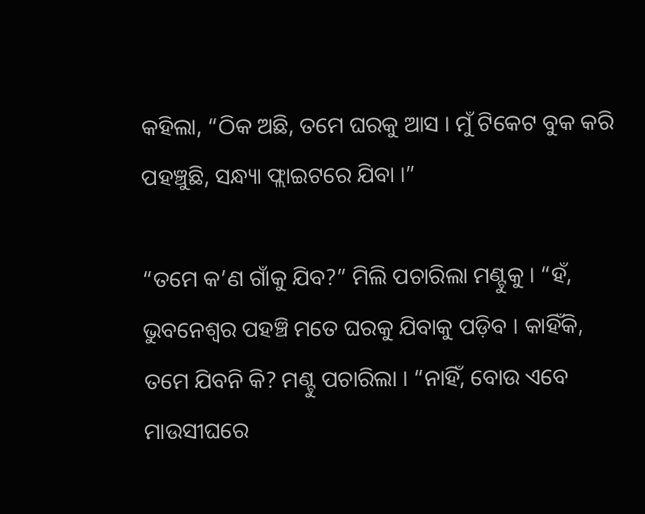କହିଲା, “ଠିକ ଅଛି, ତମେ ଘରକୁ ଆସ । ମୁଁ ଟିକେଟ ବୁକ କରି ପହଞ୍ଚୁଛି, ସନ୍ଧ୍ୟା ଫ୍ଲାଇଟରେ ଯିବା ।”

“ତମେ କ’ଣ ଗାଁକୁ ଯିବ?” ମିଲି ପଚାରିଲା ମଣ୍ଟୁକୁ । “ହଁ, ଭୁବନେଶ୍ୱର ପହଞ୍ଚି ମତେ ଘରକୁ ଯିବାକୁ ପଡ଼ିବ । କାହିଁକି, ତମେ ଯିବନି କି? ମଣ୍ଟୁ ପଚାରିଲା । “ନାହିଁ, ବୋଉ ଏବେ ମାଉସୀଘରେ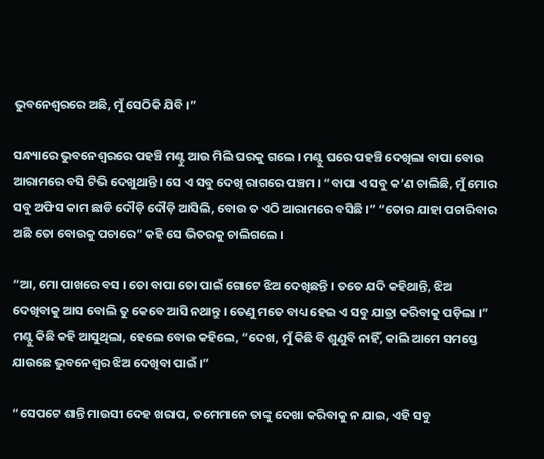ଭୁବନେଶ୍ୱରରେ ଅଛି, ମୁଁ ସେଠିକି ଯିବି ।”

ସନ୍ଧ୍ୟାରେ ଭୁବନେଶ୍ୱରରେ ପହଞ୍ଚି ମଣ୍ଟୁ ଆଉ ମିଲି ଘରକୁ ଗଲେ । ମଣ୍ଟୁ ଘରେ ପହଞ୍ଚି ଦେଖିଲା ବାପା ବୋଉ ଆରାମରେ ବସି ଟିଭି ଦେଖୁଥାନ୍ତି । ସେ ଏ ସବୁ ଦେଖି ରାଗରେ ପଞ୍ଚମ । “ବାପା ଏ ସବୁ କ’ଣ ଚାଲିଛି, ମୁଁ ମୋର ସବୁ ଅଫିସ କାମ ଛାଡି ଦୌଡ଼ି ଦୌଡ଼ି ଆସିଲି, ବୋଉ ତ ଏଠି ଆରାମରେ ବସିଛି ।” “ତୋର ଯାହା ପଚାରିବାର ଅଛି ତୋ ବୋଉକୁ ପଚାରେ” କହି ସେ ଭିତରକୁ ଚାଲିଗଲେ ।

“ଆ, ମୋ ପାଖରେ ବସ । ତୋ ବାପା ତୋ ପାଇଁ ଗୋଟେ ଝିଅ ଦେଖିଛନ୍ତି । ତତେ ଯଦି କହିଥାନ୍ତି, ଝିଅ ଦେଖିବାକୁ ଆସ ବୋଲି ତୁ କେବେ ଆସି ନଥାନ୍ତୁ । ତେଣୁ ମତେ ବାଧ୍ୟ ହେଇ ଏ ସବୁ ଯାତ୍ରା କରିବାକୁ ପଡ଼ିଲା ।” ମଣ୍ଟୁ କିଛି କହି ଆସୁଥିଲା, ହେଲେ ବୋଉ କହିଲେ, “ଦେଖ, ମୁଁ କିଛି ବି ଶୁଣୁବି ନାହିଁ, କାଲି ଆମେ ସମସ୍ତେ ଯାଉଛେ ଭୁବନେଶ୍ୱର ଝିଅ ଦେଖିବା ପାଇଁ ।”

“ସେପଟେ ଶାନ୍ତି ମାଉସୀ ଦେହ ଖରାପ, ତମେମାନେ ତାଙ୍କୁ ଦେଖା କରିବାକୁ ନ ଯାଇ, ଏହି ସବୁ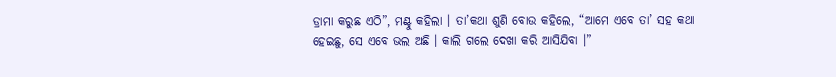ଡ୍ରାମା କରୁଛ ଏଠି”, ମଣ୍ଟୁ କହିଲା । ତା’କଥା ଶୁଣି ବୋଉ କହିଲେ, “ଆମେ ଏବେ ତା’ ସହ କଥା ହେଇଛୁ, ସେ ଏବେ ଭଲ ଅଛି । କାଲି ଗଲେ ଦେଖା କରି ଆସିଯିବା ।”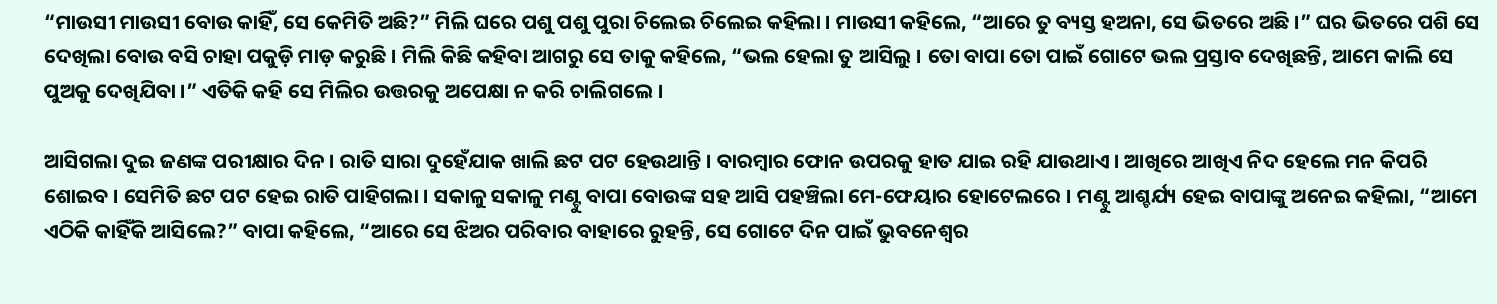“ମାଉସୀ ମାଉସୀ ବୋଉ କାହିଁ, ସେ କେମିତି ଅଛି?” ମିଲି ଘରେ ପଶୁ ପଶୁ ପୁରା ଚିଲେଇ ଚିଲେଇ କହିଲା । ମାଉସୀ କହିଲେ, “ଆରେ ତୁ ବ୍ୟସ୍ତ ହଅନା, ସେ ଭିତରେ ଅଛି ।” ଘର ଭିତରେ ପଶି ସେ ଦେଖିଲା ବୋଉ ବସି ଚାହା ପକୁଡ଼ି ମାଡ଼ କରୁଛି । ମିଲି କିଛି କହିବା ଆଗରୁ ସେ ତାକୁ କହିଲେ, “ଭଲ ହେଲା ତୁ ଆସିଲୁ । ତୋ ବାପା ତୋ ପାଇଁ ଗୋଟେ ଭଲ ପ୍ରସ୍ତାବ ଦେଖିଛନ୍ତି, ଆମେ କାଲି ସେ ପୁଅକୁ ଦେଖିଯିବା ।” ଏତିକି କହି ସେ ମିଲିର ଉତ୍ତରକୁ ଅପେକ୍ଷା ନ କରି ଚାଲିଗଲେ ।

ଆସିଗଲା ଦୁଇ ଜଣଙ୍କ ପରୀକ୍ଷାର ଦିନ । ରାତି ସାରା ଦୁହେଁଯାକ ଖାଲି ଛଟ ପଟ ହେଉଥାନ୍ତି । ବାରମ୍ବାର ଫୋନ ଉପରକୁ ହାତ ଯାଇ ରହି ଯାଉଥାଏ । ଆଖିରେ ଆଖିଏ ନିଦ ହେଲେ ମନ କିପରି ଶୋଇବ । ସେମିତି ଛଟ ପଟ ହେଇ ରାତି ପାହିଗଲା । ସକାଳୁ ସକାଳୁ ମଣ୍ଟୁ ବାପା ବୋଉଙ୍କ ସହ ଆସି ପହଞ୍ଚିଲା ମେ-ଫେୟାର ହୋଟେଲରେ । ମଣ୍ଟୁ ଆଶ୍ଚର୍ଯ୍ୟ ହେଇ ବାପାଙ୍କୁ ଅନେଇ କହିଲା, “ଆମେ ଏଠିକି କାହିଁକି ଆସିଲେ?” ବାପା କହିଲେ, “ଆରେ ସେ ଝିଅର ପରିବାର ବାହାରେ ରୁହନ୍ତି, ସେ ଗୋଟେ ଦିନ ପାଇଁ ଭୁବନେଶ୍ୱର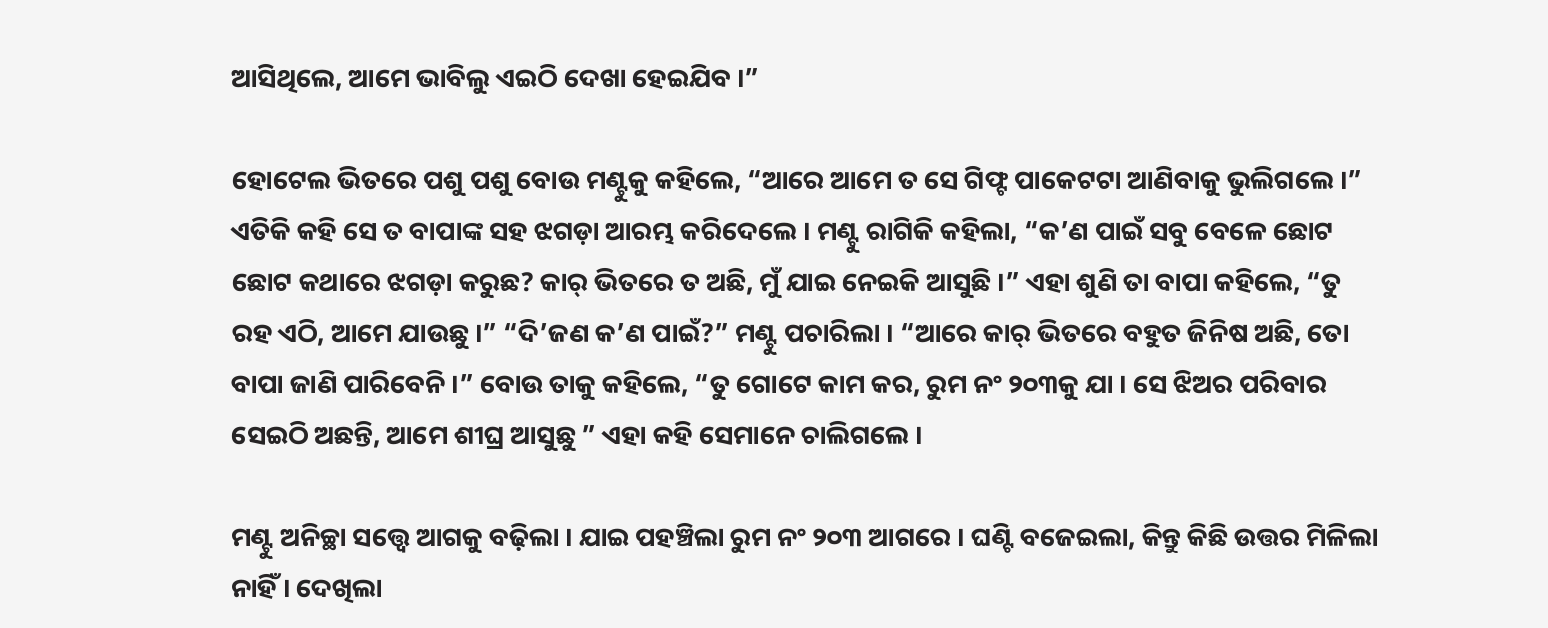ଆସିଥିଲେ, ଆମେ ଭାବିଲୁ ଏଇଠି ଦେଖା ହେଇଯିବ ।”

ହୋଟେଲ ଭିତରେ ପଶୁ ପଶୁ ବୋଉ ମଣ୍ଟୁକୁ କହିଲେ, “ଆରେ ଆମେ ତ ସେ ଗିଫ୍ଟ ପାକେଟଟା ଆଣିବାକୁ ଭୁଲିଗଲେ ।” ଏତିକି କହି ସେ ତ ବାପାଙ୍କ ସହ ଝଗଡ଼ା ଆରମ୍ଭ କରିଦେଲେ । ମଣ୍ଟୁ ରାଗିକି କହିଲା, “କ’ଣ ପାଇଁ ସବୁ ବେଳେ ଛୋଟ ଛୋଟ କଥାରେ ଝଗଡ଼ା କରୁଛ? କାର୍ ଭିତରେ ତ ଅଛି, ମୁଁ ଯାଇ ନେଇକି ଆସୁଛି ।” ଏହା ଶୁଣି ତା ବାପା କହିଲେ, “ତୁ ରହ ଏଠି, ଆମେ ଯାଉଛୁ ।” “ଦି’ଜଣ କ’ଣ ପାଇଁ?” ମଣ୍ଟୁ ପଚାରିଲା । “ଆରେ କାର୍ ଭିତରେ ବହୁତ ଜିନିଷ ଅଛି, ତୋ ବାପା ଜାଣି ପାରିବେନି ।” ବୋଉ ତାକୁ କହିଲେ, “ତୁ ଗୋଟେ କାମ କର, ରୁମ ନଂ ୨୦୩କୁ ଯା । ସେ ଝିଅର ପରିବାର ସେଇଠି ଅଛନ୍ତି, ଆମେ ଶୀଘ୍ର ଆସୁଛୁ ” ଏହା କହି ସେମାନେ ଚାଲିଗଲେ ।

ମଣ୍ଟୁ ଅନିଚ୍ଛା ସତ୍ତ୍ୱେ ଆଗକୁ ବଢ଼ିଲା । ଯାଇ ପହଞ୍ଚିଲା ରୁମ ନଂ ୨୦୩ ଆଗରେ । ଘଣ୍ଟି ବଜେଇଲା, କିନ୍ତୁ କିଛି ଉତ୍ତର ମିଳିଲା ନାହିଁ । ଦେଖିଲା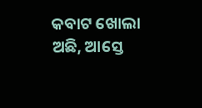କବାଟ ଖୋଲା ଅଛି, ଆସ୍ତେ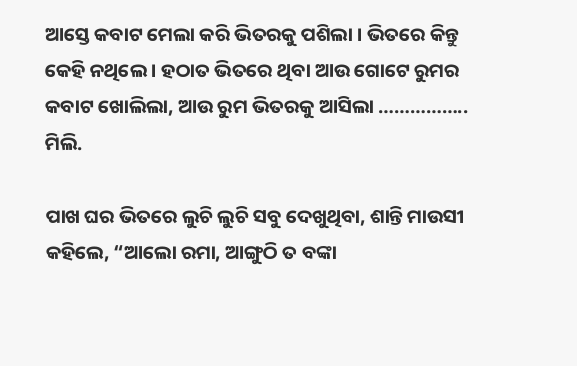ଆସ୍ତେ କବାଟ ମେଲା କରି ଭିତରକୁ ପଶିଲା । ଭିତରେ କିନ୍ତୁ କେହି ନଥିଲେ । ହଠାତ ଭିତରେ ଥିବା ଆଉ ଗୋଟେ ରୁମର କବାଟ ଖୋଲିଲା, ଆଉ ରୁମ ଭିତରକୁ ଆସିଲା …………….. ମିଲି.

ପାଖ ଘର ଭିତରେ ଲୁଚି ଲୁଚି ସବୁ ଦେଖୁଥିବା, ଶାନ୍ତି ମାଉସୀ କହିଲେ, “ଆଲୋ ରମା, ଆଙ୍ଗୁଠି ତ ବଙ୍କା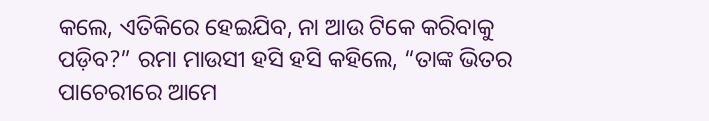କଲେ, ଏତିକିରେ ହେଇଯିବ, ନା ଆଉ ଟିକେ କରିବାକୁ ପଡ଼ିବ?” ରମା ମାଉସୀ ହସି ହସି କହିଲେ, “ତାଙ୍କ ଭିତର ପାଚେରୀରେ ଆମେ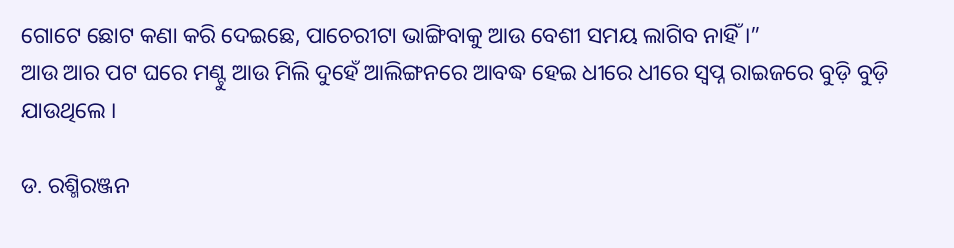ଗୋଟେ ଛୋଟ କଣା କରି ଦେଇଛେ, ପାଚେରୀଟା ଭାଙ୍ଗିବାକୁ ଆଉ ବେଶୀ ସମୟ ଲାଗିବ ନାହିଁ ।”
ଆଉ ଆର ପଟ ଘରେ ମଣ୍ଟୁ ଆଉ ମିଲି ଦୁହେଁ ଆଲିଙ୍ଗନରେ ଆବଦ୍ଧ ହେଇ ଧୀରେ ଧୀରେ ସ୍ୱପ୍ନ ରାଇଜରେ ବୁଡ଼ି ବୁଡ଼ି ଯାଉଥିଲେ ।

ଡ. ରଶ୍ମିରଞ୍ଜନ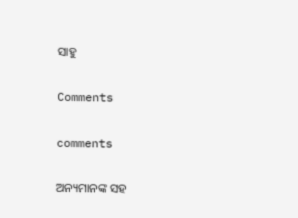ସାହୁ

Comments

comments

ଅନ୍ୟମାନଙ୍କ ସହ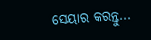ସେୟାର କରନ୍ତୁ...